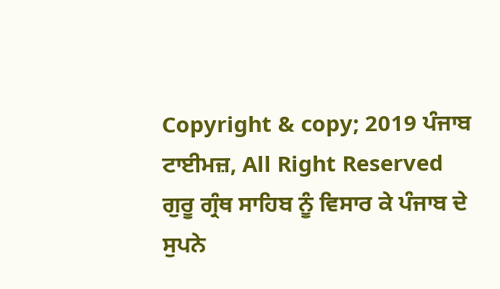Copyright & copy; 2019 ਪੰਜਾਬ ਟਾਈਮਜ਼, All Right Reserved
ਗੁਰੂ ਗ੍ਰੰਥ ਸਾਹਿਬ ਨੂੰ ਵਿਸਾਰ ਕੇ ਪੰਜਾਬ ਦੇ ਸੁਪਨੇ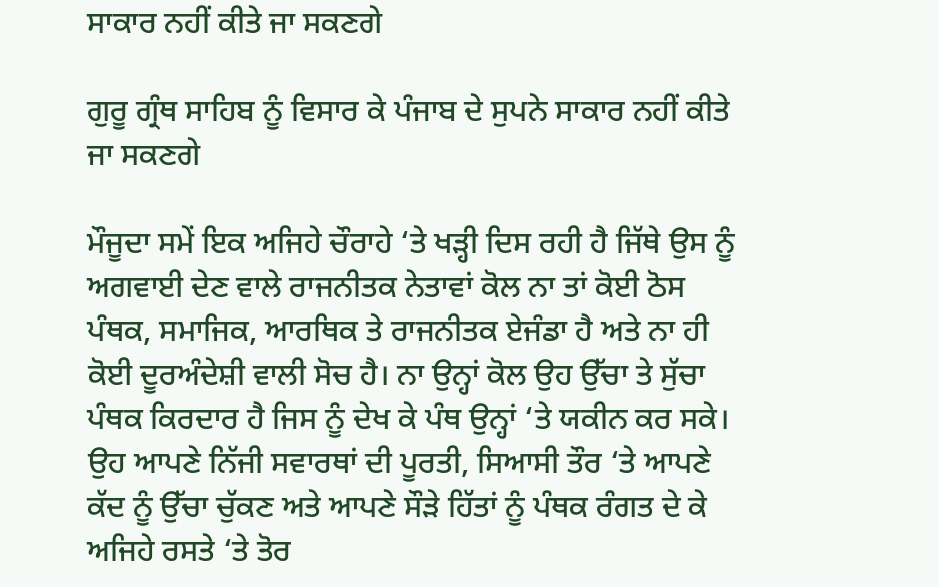ਸਾਕਾਰ ਨਹੀਂ ਕੀਤੇ ਜਾ ਸਕਣਗੇ

ਗੁਰੂ ਗ੍ਰੰਥ ਸਾਹਿਬ ਨੂੰ ਵਿਸਾਰ ਕੇ ਪੰਜਾਬ ਦੇ ਸੁਪਨੇ ਸਾਕਾਰ ਨਹੀਂ ਕੀਤੇ ਜਾ ਸਕਣਗੇ

ਮੌਜੂਦਾ ਸਮੇਂ ਇਕ ਅਜਿਹੇ ਚੌਰਾਹੇ ‘ਤੇ ਖੜ੍ਹੀ ਦਿਸ ਰਹੀ ਹੈ ਜਿੱਥੇ ਉਸ ਨੂੰ ਅਗਵਾਈ ਦੇਣ ਵਾਲੇ ਰਾਜਨੀਤਕ ਨੇਤਾਵਾਂ ਕੋਲ ਨਾ ਤਾਂ ਕੋਈ ਠੋਸ ਪੰਥਕ, ਸਮਾਜਿਕ, ਆਰਥਿਕ ਤੇ ਰਾਜਨੀਤਕ ਏਜੰਡਾ ਹੈ ਅਤੇ ਨਾ ਹੀ ਕੋਈ ਦੂਰਅੰਦੇਸ਼ੀ ਵਾਲੀ ਸੋਚ ਹੈ। ਨਾ ਉਨ੍ਹਾਂ ਕੋਲ ਉਹ ਉੱਚਾ ਤੇ ਸੁੱਚਾ ਪੰਥਕ ਕਿਰਦਾਰ ਹੈ ਜਿਸ ਨੂੰ ਦੇਖ ਕੇ ਪੰਥ ਉਨ੍ਹਾਂ ‘ਤੇ ਯਕੀਨ ਕਰ ਸਕੇ। ਉਹ ਆਪਣੇ ਨਿੱਜੀ ਸਵਾਰਥਾਂ ਦੀ ਪੂਰਤੀ, ਸਿਆਸੀ ਤੌਰ ‘ਤੇ ਆਪਣੇ ਕੱਦ ਨੂੰ ਉੱਚਾ ਚੁੱਕਣ ਅਤੇ ਆਪਣੇ ਸੌੜੇ ਹਿੱਤਾਂ ਨੂੰ ਪੰਥਕ ਰੰਗਤ ਦੇ ਕੇ ਅਜਿਹੇ ਰਸਤੇ ‘ਤੇ ਤੋਰ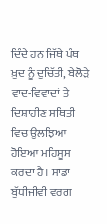ਦਿੰਦੇ ਹਨ ਜਿੱਥੇ ਪੰਥ ਖ਼ੁਦ ਨੂੰ ਦੁਚਿੱਤੀ, ਬੇਲੋੜੇ ਵਾਦ-ਵਿਵਾਦਾਂ ਤੇ ਦਿਸ਼ਾਹੀਣ ਸਥਿਤੀ ਵਿਚ ਉਲਝਿਆ ਹੋਇਆ ਮਹਿਸੂਸ ਕਰਦਾ ਹੈ। ਸਾਡਾ ਬੁੱਧੀਜੀਵੀ ਵਰਗ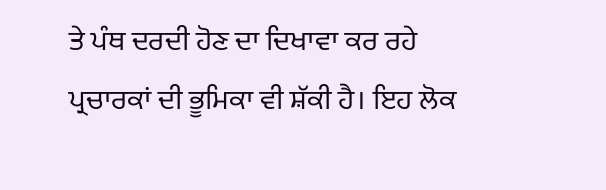ਤੇ ਪੰਥ ਦਰਦੀ ਹੋਣ ਦਾ ਦਿਖਾਵਾ ਕਰ ਰਹੇ ਪ੍ਰਚਾਰਕਾਂ ਦੀ ਭੂਮਿਕਾ ਵੀ ਸ਼ੱਕੀ ਹੈ। ਇਹ ਲੋਕ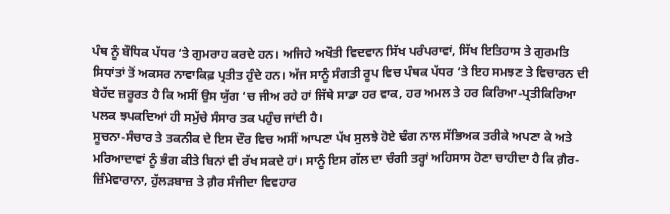ਪੰਥ ਨੂੰ ਬੌਧਿਕ ਪੱਧਰ ‘ਤੇ ਗੁਮਰਾਹ ਕਰਦੇ ਹਨ। ਅਜਿਹੇ ਅਖੌਤੀ ਵਿਦਵਾਨ ਸਿੱਖ ਪਰੰਪਰਾਵਾਂ, ਸਿੱਖ ਇਤਿਹਾਸ ਤੇ ਗੁਰਮਤਿ ਸਿਧਾਂਤਾਂ ਤੋਂ ਅਕਸਰ ਨਾਵਾਕਿਫ਼ ਪ੍ਰਤੀਤ ਹੁੰਦੇ ਹਨ। ਅੱਜ ਸਾਨੂੰ ਸੰਗਤੀ ਰੂਪ ਵਿਚ ਪੰਥਕ ਪੱਧਰ ‘ਤੇ ਇਹ ਸਮਝਣ ਤੇ ਵਿਚਾਰਨ ਦੀ ਬੇਹੱਦ ਜ਼ਰੂਰਤ ਹੈ ਕਿ ਅਸੀਂ ਉਸ ਯੁੱਗ ‘ਚ ਜੀਅ ਰਹੇ ਹਾਂ ਜਿੱਥੇ ਸਾਡਾ ਹਰ ਵਾਕ, ਹਰ ਅਮਲ ਤੇ ਹਰ ਕਿਰਿਆ-ਪ੍ਰਤੀਕਿਰਿਆ ਪਲਕ ਝਪਕਦਿਆਂ ਹੀ ਸਮੁੱਚੇ ਸੰਸਾਰ ਤਕ ਪਹੁੰਚ ਜਾਂਦੀ ਹੈ।
ਸੂਚਨਾ-ਸੰਚਾਰ ਤੇ ਤਕਨੀਕ ਦੇ ਇਸ ਦੌਰ ਵਿਚ ਅਸੀਂ ਆਪਣਾ ਪੱਖ ਸੁਲਝੇ ਹੋਏ ਢੰਗ ਨਾਲ ਸੱਭਿਅਕ ਤਰੀਕੇ ਅਪਣਾ ਕੇ ਅਤੇ ਮਰਿਆਦਾਵਾਂ ਨੂੰ ਭੰਗ ਕੀਤੇ ਬਿਨਾਂ ਵੀ ਰੱਖ ਸਕਦੇ ਹਾਂ। ਸਾਨੂੰ ਇਸ ਗੱਲ ਦਾ ਚੰਗੀ ਤਰ੍ਹਾਂ ਅਹਿਸਾਸ ਹੋਣਾ ਚਾਹੀਦਾ ਹੈ ਕਿ ਗ਼ੈਰ-ਜ਼ਿੰਮੇਵਾਰਾਨਾ, ਹੁੱਲੜਬਾਜ਼ ਤੇ ਗ਼ੈਰ ਸੰਜੀਦਾ ਵਿਵਹਾਰ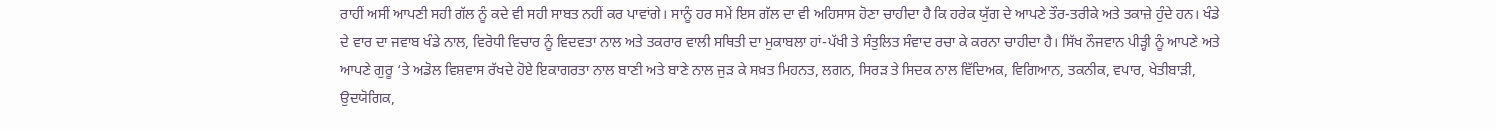ਰਾਹੀਂ ਅਸੀਂ ਆਪਣੀ ਸਹੀ ਗੱਲ ਨੂੰ ਕਦੇ ਵੀ ਸਹੀ ਸਾਬਤ ਨਹੀਂ ਕਰ ਪਾਵਾਂਗੇ। ਸਾਨੂੰ ਹਰ ਸਮੇਂ ਇਸ ਗੱਲ ਦਾ ਵੀ ਅਹਿਸਾਸ ਹੋਣਾ ਚਾਹੀਦਾ ਹੈ ਕਿ ਹਰੇਕ ਯੁੱਗ ਦੇ ਆਪਣੇ ਤੌਰ-ਤਰੀਕੇ ਅਤੇ ਤਕਾਜ਼ੇ ਹੁੰਦੇ ਹਨ। ਖੰਡੇ ਦੇ ਵਾਰ ਦਾ ਜਵਾਬ ਖੰਡੇ ਨਾਲ, ਵਿਰੋਧੀ ਵਿਚਾਰ ਨੂੰ ਵਿਦਵਤਾ ਨਾਲ ਅਤੇ ਤਕਰਾਰ ਵਾਲੀ ਸਥਿਤੀ ਦਾ ਮੁਕਾਬਲਾ ਹਾਂ-ਪੱਖੀ ਤੇ ਸੰਤੁਲਿਤ ਸੰਵਾਦ ਰਚਾ ਕੇ ਕਰਨਾ ਚਾਹੀਦਾ ਹੈ। ਸਿੱਖ ਨੌਜਵਾਨ ਪੀੜ੍ਹੀ ਨੂੰ ਆਪਣੇ ਅਤੇ ਆਪਣੇ ਗੁਰੂ ‘ਤੇ ਅਡੋਲ ਵਿਸ਼ਵਾਸ ਰੱਖਦੇ ਹੋਏ ਇਕਾਗਰਤਾ ਨਾਲ ਬਾਣੀ ਅਤੇ ਬਾਣੇ ਨਾਲ ਜੁੜ ਕੇ ਸਖ਼ਤ ਮਿਹਨਤ, ਲਗਨ, ਸਿਰੜ ਤੇ ਸਿਦਕ ਨਾਲ ਵਿੱਦਿਅਕ, ਵਿਗਿਆਨ, ਤਕਨੀਕ, ਵਪਾਰ, ਖੇਤੀਬਾੜੀ, ਉਦਯੋਗਿਕ,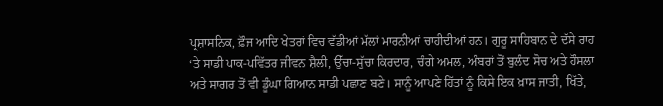ਪ੍ਰਸ਼ਾਸਨਿਕ, ਫ਼ੌਜ ਆਦਿ ਖੇਤਰਾਂ ਵਿਚ ਵੱਡੀਆਂ ਮੱਲਾਂ ਮਾਰਨੀਆਂ ਚਾਹੀਦੀਆਂ ਹਨ। ਗੁਰੂ ਸਾਹਿਬਾਨ ਦੇ ਦੱਸੇ ਰਾਹ ‘ਤੇ ਸਾਡੀ ਪਾਕ-ਪਵਿੱਤਰ ਜੀਵਨ ਸ਼ੈਲੀ, ਉੱਚਾ-ਸੁੱਚਾ ਕਿਰਦਾਰ, ਚੰਗੇ ਅਮਲ, ਅੰਬਰਾਂ ਤੋਂ ਬੁਲੰਦ ਸੋਚ ਅਤੇ ਹੌਸਲਾ ਅਤੇ ਸਾਗਰ ਤੋਂ ਵੀ ਡੂੰਘਾ ਗਿਆਨ ਸਾਡੀ ਪਛਾਣ ਬਣੇ। ਸਾਨੂੰ ਆਪਣੇ ਹਿੱਤਾਂ ਨੂੰ ਕਿਸੇ ਇਕ ਖ਼ਾਸ ਜਾਤੀ, ਖਿੱਤੇ,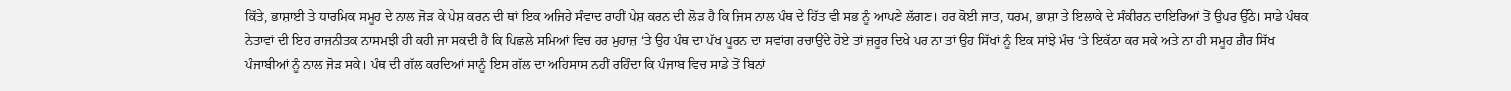ਕਿੱਤੇ, ਭਾਸ਼ਾਈ ਤੇ ਧਾਰਮਿਕ ਸਮੂਹ ਦੇ ਨਾਲ ਜੋੜ ਕੇ ਪੇਸ਼ ਕਰਨ ਦੀ ਥਾਂ ਇਕ ਅਜਿਹੇ ਸੰਵਾਦ ਰਾਹੀਂ ਪੇਸ਼ ਕਰਨ ਦੀ ਲੋੜ ਹੈ ਕਿ ਜਿਸ ਨਾਲ ਪੰਥ ਦੇ ਹਿੱਤ ਵੀ ਸਭ ਨੂੰ ਆਪਣੇ ਲੱਗਣ। ਹਰ ਕੋਈ ਜਾਤ, ਧਰਮ, ਭਾਸ਼ਾ ਤੇ ਇਲਾਕੇ ਦੇ ਸੰਕੀਰਨ ਦਾਇਰਿਆਂ ਤੋਂ ਉਪਰ ਉੱਠੇ। ਸਾਡੇ ਪੰਥਕ ਨੇਤਾਵਾਂ ਦੀ ਇਹ ਰਾਜਨੀਤਕ ਨਾਸਮਝੀ ਹੀ ਕਹੀ ਜਾ ਸਕਦੀ ਹੈ ਕਿ ਪਿਛਲੇ ਸਮਿਆਂ ਵਿਚ ਹਰ ਮੁਹਾਜ਼ ‘ਤੇ ਉਹ ਪੰਥ ਦਾ ਪੱਖ ਪੂਰਨ ਦਾ ਸਵਾਂਗ ਰਚਾਉਂਦੇ ਹੋਏ ਤਾਂ ਜ਼ਰੂਰ ਦਿਖੇ ਪਰ ਨਾ ਤਾਂ ਉਹ ਸਿੱਖਾਂ ਨੂੰ ਇਕ ਸਾਂਝੇ ਮੰਚ ‘ਤੇ ਇਕੱਠਾ ਕਰ ਸਕੇ ਅਤੇ ਨਾ ਹੀ ਸਮੂਹ ਗ਼ੈਰ ਸਿੱਖ ਪੰਜਾਬੀਆਂ ਨੂੰ ਨਾਲ ਜੋੜ ਸਕੇ। ਪੰਥ ਦੀ ਗੱਲ ਕਰਦਿਆਂ ਸਾਨੂੰ ਇਸ ਗੱਲ ਦਾ ਅਹਿਸਾਸ ਨਹੀਂ ਰਹਿੰਦਾ ਕਿ ਪੰਜਾਬ ਵਿਚ ਸਾਡੇ ਤੋਂ ਬਿਨਾਂ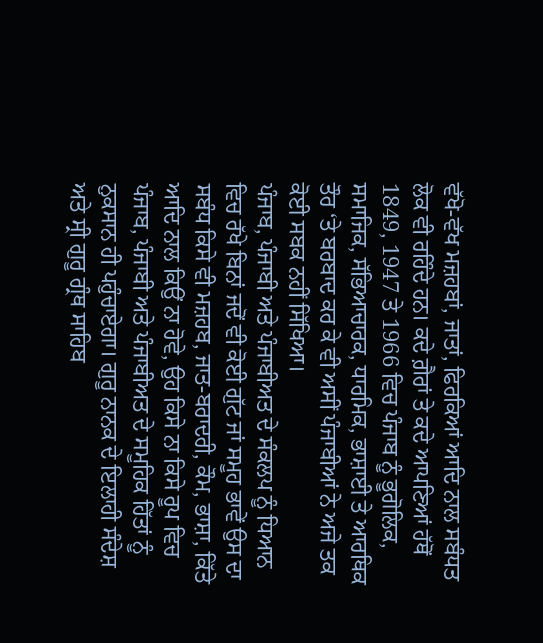ਵੱਖੋ-ਵੱਖ ਮਜ਼ਹਬਾਂ, ਜਾਤਾਂ, ਫਿਰਕਿਆਂ ਆਦਿ ਨਾਲ ਸਬੰਧਤ ਲੋਕ ਵੀ ਰਹਿੰਦੇ ਹਨ। ਕਦੇ ਗ਼ੈਰਾਂ ਤੇ ਕਦੇ ਆਪਣਿਆਂ ਹੱਥੋਂ 1849, 1947 ਤੇ 1966 ਵਿਚ ਪੰਜਾਬ ਨੂੰ ਭੂਗੋਲਿਕ, ਸਮਾਜਿਕ, ਸੱਭਿਆਚਾਰਕ, ਧਾਰਮਿਕ, ਭਾਸ਼ਾਈ ਤੇ ਆਰਥਿਕ ਤੌਰ ‘ਤੇ ਬਰਬਾਦ ਕਰ ਕੇ ਵੀ ਅਸੀਂ ਪੰਜਾਬੀਆਂ ਨੇ ਅਜੇ ਤਕ ਕੋਈ ਸਬਕ ਨਹੀਂ ਸਿੱਖਿਆ।
ਪੰਜਾਬ, ਪੰਜਾਬੀ ਅਤੇ ਪੰਜਾਬੀਅਤ ਦੇ ਸੰਕਲਪ ਨੂੰ ਧਿਆਨ ਵਿਚ ਰੱਖੇ ਬਿਨਾਂ ਜਦੋਂ ਵੀ ਕੋਈ ਗੁੱਟ ਜਾਂ ਸਮੂਹ ਭਾਵੇਂ ਉਸ ਦਾ ਸਬੰਧ ਕਿਸੇ ਵੀ ਮਜ਼ਹਬ, ਜਾਤ-ਬਰਾਦਰੀ, ਕੌਮ, ਭਾਸ਼ਾ, ਕਿੱਤੇ ਆਦਿ ਨਾਲ ਕਿਉਂ ਨਾ ਹੋਵੇ, ਉਹ ਕਿਸੇ ਨਾ ਕਿਸੇ ਰੂਪ ਵਿਚ ਪੰਜਾਬ, ਪੰਜਾਬੀ ਅਤੇ ਪੰਜਾਬੀਅਤ ਦੇ ਸਮੂਹਿਕ ਹਿੱਤਾਂ ਨੂੰ ਨੁਕਸਾਨ ਹੀ ਪਹੁੰਚਾਏਗਾ। ਗੁਰੂ ਨਾਨਕ ਦੇ ਇਲਾਹੀ ਸੰਦੇਸ਼ ਅਤੇ ਸ੍ਰੀ ਗੁਰੂ ਗ੍ਰੰਥ ਸਾਹਿਬ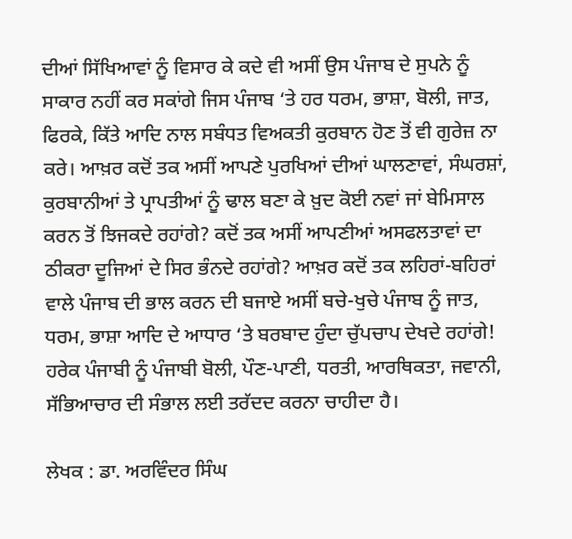ਦੀਆਂ ਸਿੱਖਿਆਵਾਂ ਨੂੰ ਵਿਸਾਰ ਕੇ ਕਦੇ ਵੀ ਅਸੀਂ ਉਸ ਪੰਜਾਬ ਦੇ ਸੁਪਨੇ ਨੂੰ ਸਾਕਾਰ ਨਹੀਂ ਕਰ ਸਕਾਂਗੇ ਜਿਸ ਪੰਜਾਬ ‘ਤੇ ਹਰ ਧਰਮ, ਭਾਸ਼ਾ, ਬੋਲੀ, ਜਾਤ, ਫਿਰਕੇ, ਕਿੱਤੇ ਆਦਿ ਨਾਲ ਸਬੰਧਤ ਵਿਅਕਤੀ ਕੁਰਬਾਨ ਹੋਣ ਤੋਂ ਵੀ ਗੁਰੇਜ਼ ਨਾ ਕਰੇ। ਆਖ਼ਰ ਕਦੋਂ ਤਕ ਅਸੀਂ ਆਪਣੇ ਪੁਰਖਿਆਂ ਦੀਆਂ ਘਾਲਣਾਵਾਂ, ਸੰਘਰਸ਼ਾਂ, ਕੁਰਬਾਨੀਆਂ ਤੇ ਪ੍ਰਾਪਤੀਆਂ ਨੂੰ ਢਾਲ ਬਣਾ ਕੇ ਖ਼ੁਦ ਕੋਈ ਨਵਾਂ ਜਾਂ ਬੇਮਿਸਾਲ ਕਰਨ ਤੋਂ ਝਿਜਕਦੇ ਰਹਾਂਗੇ? ਕਦੋਂ ਤਕ ਅਸੀਂ ਆਪਣੀਆਂ ਅਸਫਲਤਾਵਾਂ ਦਾ ਠੀਕਰਾ ਦੂਜਿਆਂ ਦੇ ਸਿਰ ਭੰਨਦੇ ਰਹਾਂਗੇ? ਆਖ਼ਰ ਕਦੋਂ ਤਕ ਲਹਿਰਾਂ-ਬਹਿਰਾਂ ਵਾਲੇ ਪੰਜਾਬ ਦੀ ਭਾਲ ਕਰਨ ਦੀ ਬਜਾਏ ਅਸੀਂ ਬਚੇ-ਖੁਚੇ ਪੰਜਾਬ ਨੂੰ ਜਾਤ, ਧਰਮ, ਭਾਸ਼ਾ ਆਦਿ ਦੇ ਆਧਾਰ ‘ਤੇ ਬਰਬਾਦ ਹੁੰਦਾ ਚੁੱਪਚਾਪ ਦੇਖਦੇ ਰਹਾਂਗੇ! ਹਰੇਕ ਪੰਜਾਬੀ ਨੂੰ ਪੰਜਾਬੀ ਬੋਲੀ, ਪੌਣ-ਪਾਣੀ, ਧਰਤੀ, ਆਰਥਿਕਤਾ, ਜਵਾਨੀ, ਸੱਭਿਆਚਾਰ ਦੀ ਸੰਭਾਲ ਲਈ ਤਰੱਦਦ ਕਰਨਾ ਚਾਹੀਦਾ ਹੈ।

ਲੇਖਕ : ਡਾ. ਅਰਵਿੰਦਰ ਸਿੰਘ